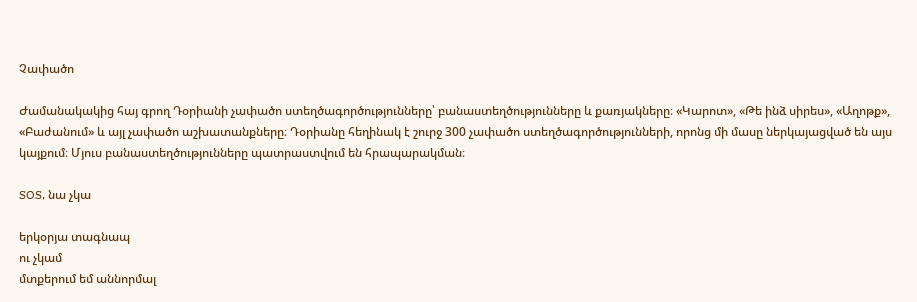Չափածո

Ժամանակակից հայ գրող Դօրիանի չափածո ստեղծագործությունները՝ բանաստեղծությունները և քառյակները։ «Կարոտ», «Թե ինձ սիրես», «Աղոթք», «Բաժանում» և այլ չափածո աշխատանքները։ Դօրիանը հեղինակ է շուրջ 300 չափածո ստեղծագործությունների, որոնց մի մասը ներկայացված են այս կայքում։ Մյուս բանաստեղծությունները պատրաստվում են հրապարակման։

SOS, նա չկա

երկօրյա տագնապ
ու չկամ
մտքերում եմ աննորմալ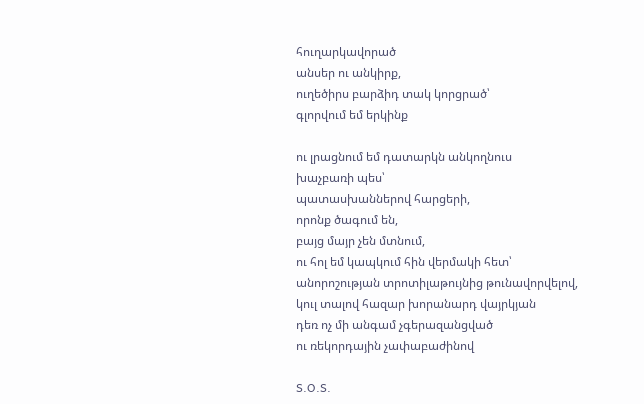հուղարկավորած
անսեր ու անկիրք,
ուղեծիրս բարձիդ տակ կորցրած՝
գլորվում եմ երկինք

ու լրացնում եմ դատարկն անկողնուս
խաչբառի պես՝
պատասխաններով հարցերի,
որոնք ծագում են,
բայց մայր չեն մտնում,
ու հոլ եմ կապկում հին վերմակի հետ՝
անորոշության տրոտիլաթույնից թունավորվելով,
կուլ տալով հազար խորանարդ վայրկյան
դեռ ոչ մի անգամ չգերազանցված
ու ռեկորդային չափաբաժինով

S.O.S.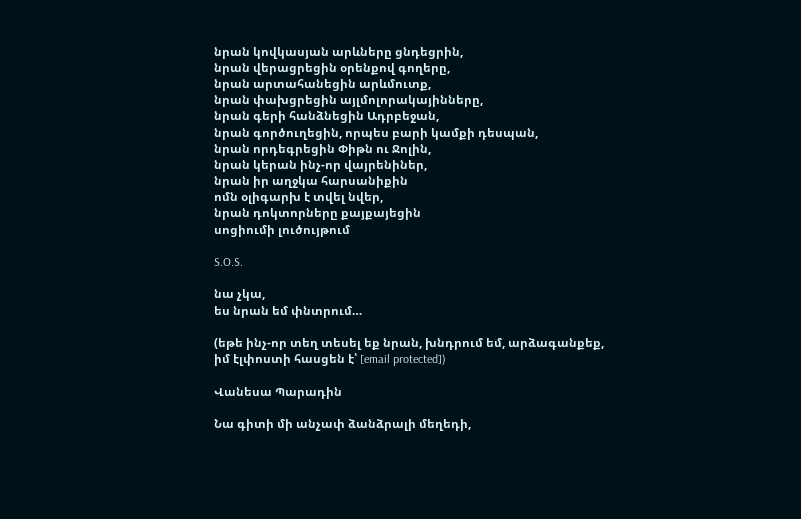նրան կովկասյան արևները ցնդեցրին,
նրան վերացրեցին օրենքով գողերը,
նրան արտահանեցին արևմուտք,
նրան փախցրեցին այլմոլորակայինները,
նրան գերի հանձնեցին Ադրբեջան,
նրան գործուղեցին, որպես բարի կամքի դեսպան,
նրան որդեգրեցին Փիթն ու Ջոլին,
նրան կերան ինչ-որ վայրենիներ,
նրան իր աղջկա հարսանիքին
ոմն օլիգարխ է տվել նվեր,
նրան դոկտորները քայքայեցին
սոցիումի լուծույթում

S.O.S.

նա չկա,
ես նրան եմ փնտրում…

(եթե ինչ-որ տեղ տեսել եք նրան, խնդրում եմ, արձագանքեք,
իմ էլփոստի հասցեն է՝ [email protected])

Վանեսա Պարադին

Նա գիտի մի անչափ ձանձրալի մեղեդի,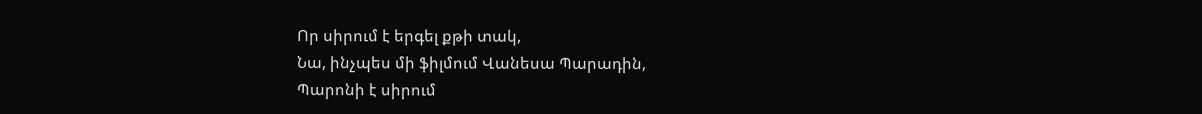Որ սիրում է երգել քթի տակ,
Նա, ինչպես մի ֆիլմում Վանեսա Պարադին,
Պարոնի է սիրում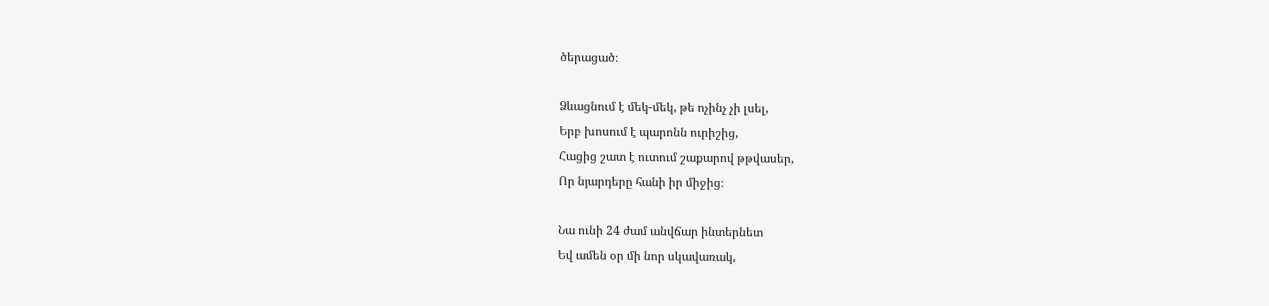ծերացած։

Ձևացնում է մեկ-մեկ, թե ոչինչ չի լսել,
Երբ խոսում է պարոնն ուրիշից,
Հացից շատ է ուտում շաքարով թթվասեր,
Որ նյարդերը հանի իր միջից։

Նա ունի 24 ժամ անվճար ինտերնետ
Եվ ամեն օր մի նոր սկավառակ,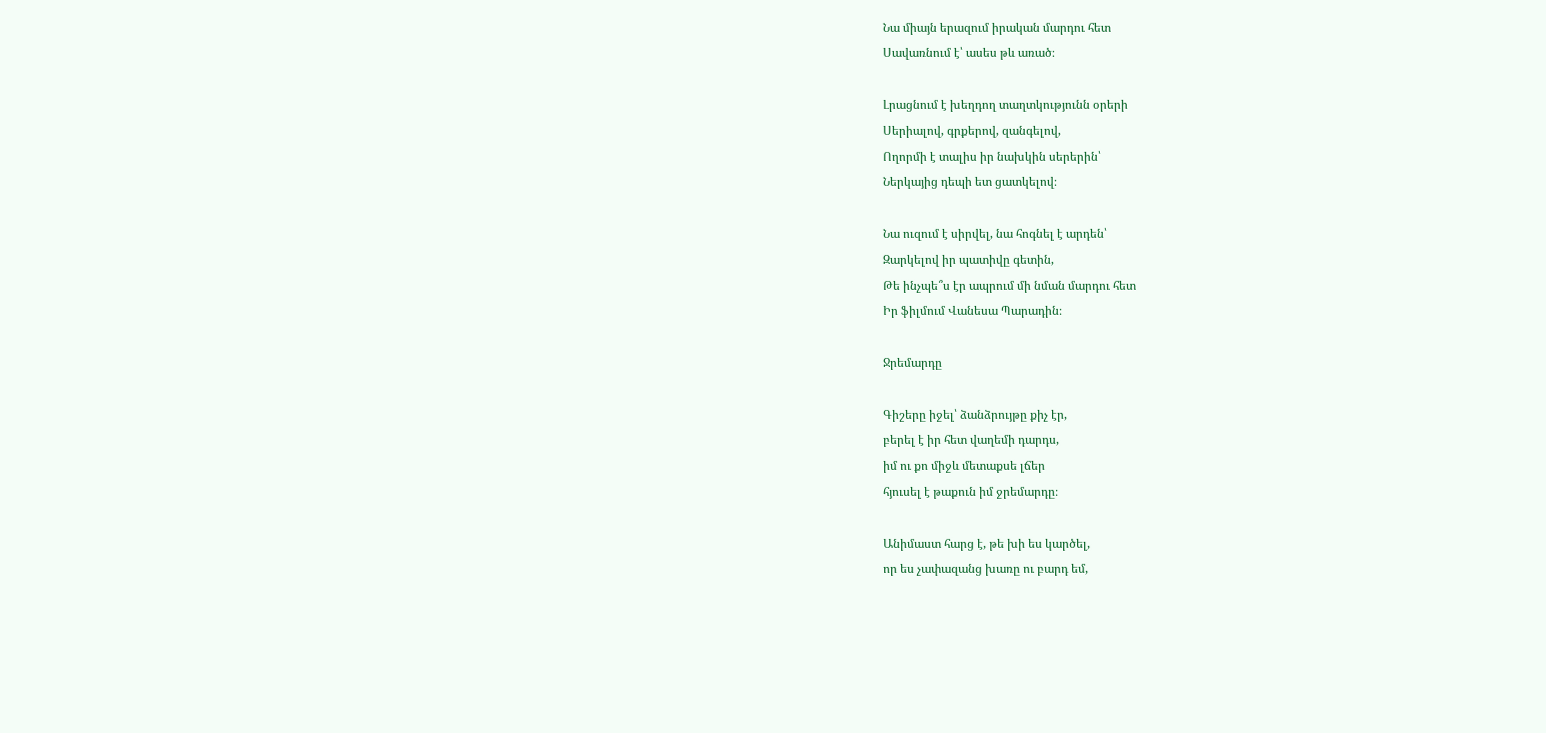Նա միայն երազում իրական մարդու հետ
Սավառնում է՝ ասես թև առած։

Լրացնում է խեղդող տաղտկությունն օրերի
Սերիալով, գրքերով, զանգելով,
Ողորմի է տալիս իր նախկին սերերին՝
Ներկայից դեպի ետ ցատկելով։

Նա ուզում է սիրվել, նա հոգնել է արդեն՝
Զարկելով իր պատիվը գետին,
Թե ինչպե՞ս էր ապրում մի նման մարդու հետ
Իր ֆիլմում Վանեսա Պարադին։

Ջրեմարդը

Գիշերը իջել՝ ձանձրույթը քիչ էր,
բերել է իր հետ վաղեմի դարդս,
իմ ու քո միջև մետաքսե լճեր
հյուսել է թաքուն իմ ջրեմարդը։

Անիմաստ հարց է, թե խի ես կարծել,
որ ես չափազանց խառը ու բարդ եմ,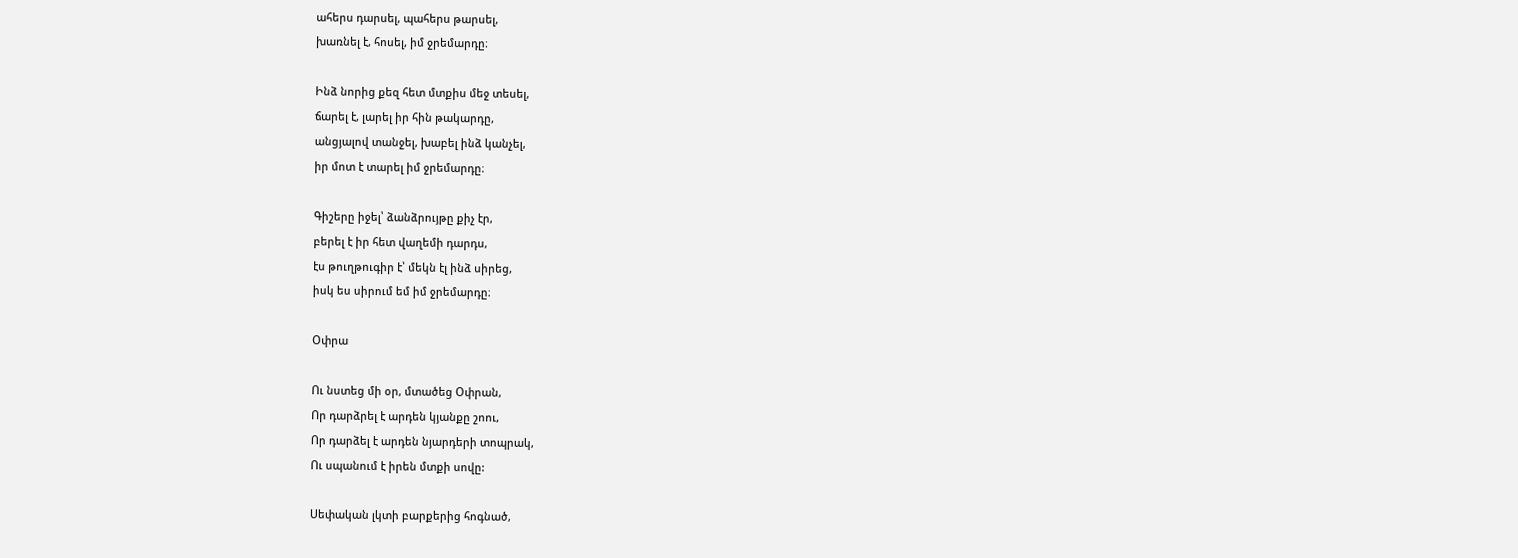ահերս դարսել, պահերս թարսել,
խառնել է, հոսել, իմ ջրեմարդը։

Ինձ նորից քեզ հետ մտքիս մեջ տեսել,
ճարել է, լարել իր հին թակարդը,
անցյալով տանջել, խաբել ինձ կանչել,
իր մոտ է տարել իմ ջրեմարդը։

Գիշերը իջել՝ ձանձրույթը քիչ էր,
բերել է իր հետ վաղեմի դարդս,
էս թուղթուգիր է՝ մեկն էլ ինձ սիրեց,
իսկ ես սիրում եմ իմ ջրեմարդը։

Օփրա

Ու նստեց մի օր, մտածեց Օփրան,
Որ դարձրել է արդեն կյանքը շոու,
Որ դարձել է արդեն նյարդերի տոպրակ,
Ու սպանում է իրեն մտքի սովը:

Սեփական լկտի բարքերից հոգնած,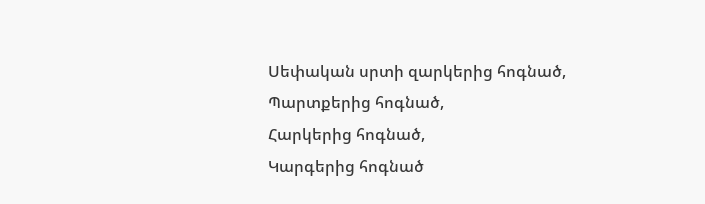Սեփական սրտի զարկերից հոգնած,
Պարտքերից հոգնած,
Հարկերից հոգնած,
Կարգերից հոգնած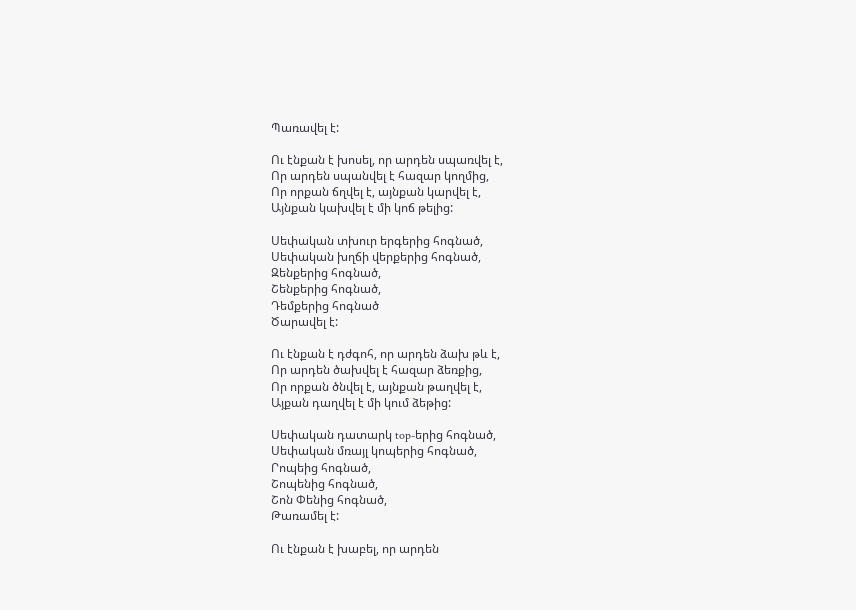Պառավել է:

Ու էնքան է խոսել, որ արդեն սպառվել է,
Որ արդեն սպանվել է հազար կողմից,
Որ որքան ճղվել է, այնքան կարվել է,
Այնքան կախվել է մի կոճ թելից:

Սեփական տխուր երգերից հոգնած,
Սեփական խղճի վերքերից հոգնած,
Զենքերից հոգնած,
Շենքերից հոգնած,
Դեմքերից հոգնած
Ծարավել է:

Ու էնքան է դժգոհ, որ արդեն ձախ թև է,
Որ արդեն ծախվել է հազար ձեռքից,
Որ որքան ծնվել է, այնքան թաղվել է,
Այքան դաղվել է մի կում ձեթից:

Սեփական դատարկ top-երից հոգնած,
Սեփական մռայլ կոպերից հոգնած,
Րոպեից հոգնած,
Շոպենից հոգնած,
Շոն Փենից հոգնած,
Թառամել է:

Ու էնքան է խաբել, որ արդեն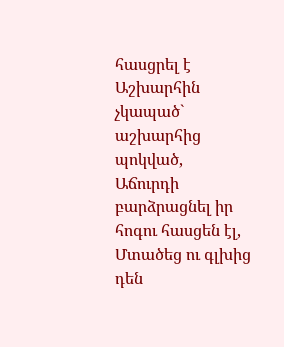հասցրել է
Աշխարհին չկապած` աշխարհից պոկված,
Աճուրդի բարձրացնել իր հոգու հասցեն էլ,
Մտածեց ու գլխից դեն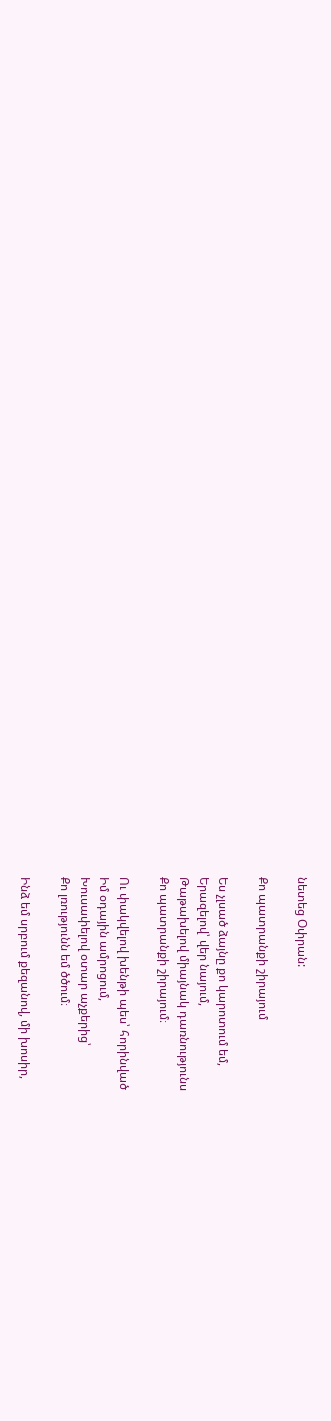նետեց Օփրան:

Քո պատրանքի շիրայում

Ես չլսած ձայնը քո կարոտում եմ,
Երազելով՝ վեր նայում,
Թաթախելով միայնակ դառնությունս
Քո պատրանքի շիրայում։

Ու փակվելով խենթի պես՝ հորինված
Իմ օդային ամրոցում,
Խուսափելով օտար աչքերից՝
Քո լռությունն եմ ծծում։

Ինձ եմ սրբում քեզանով, մի խոսիր,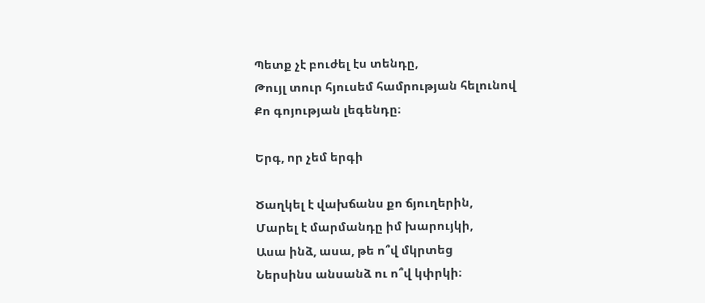Պետք չէ բուժել էս տենդը,
Թույլ տուր հյուսեմ համրության հելունով
Քո գոյության լեգենդը։

Երգ, որ չեմ երգի

Ծաղկել է վախճանս քո ճյուղերին,
Մարել է մարմանդը իմ խարույկի,
Ասա ինձ, ասա, թե ո՞վ մկրտեց
Ներսինս անսանձ ու ո՞վ կփրկի։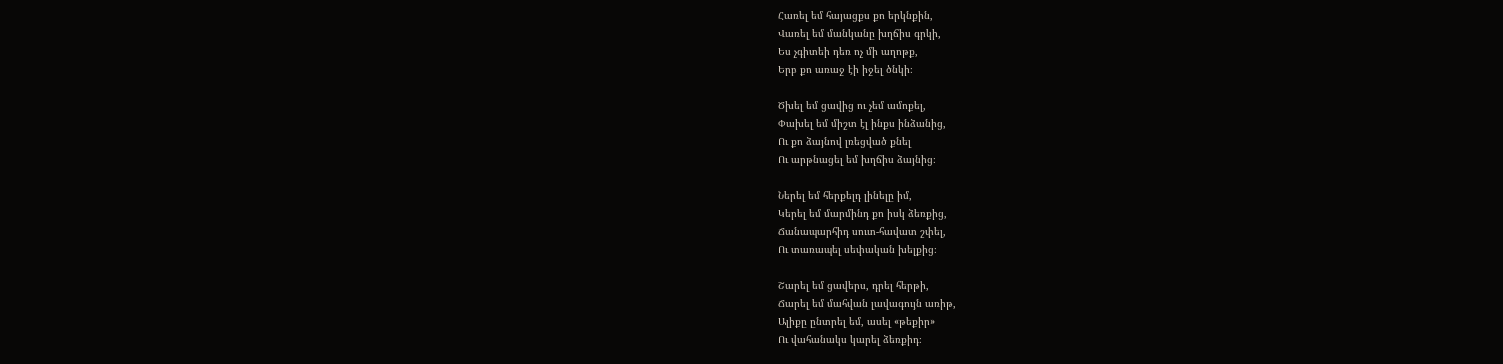Հառել եմ հայացքս քո երկնքին,
Վառել եմ մանկանը խղճիս գրկի,
Ես չգիտեի դեռ ոչ մի աղոթք,
Երբ քո առաջ էի իջել ծնկի։

Ծխել եմ ցավից ու չեմ ամոքել,
Փախել եմ միշտ էլ ինքս ինձանից,
Ու քո ձայնով լռեցված քնել
Ու արթնացել եմ խղճիս ձայնից։

Ներել եմ հերքելդ լինելը իմ,
Կերել եմ մարմինդ քո իսկ ձեռքից,
Ճանապարհիդ սուտ-հավատ շփել,
Ու տառապել սեփական խելքից։

Շարել եմ ցավերս, դրել հերթի,
Ճարել եմ մահվան լավագույն առիթ,
Ալիքը ընտրել եմ, ասել «թեքիր»
Ու վահանակս կարել ձեռքիդ։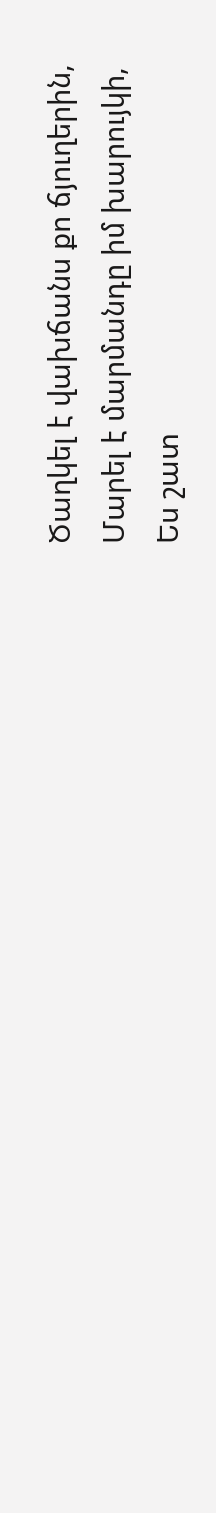Ծաղկել է վախճանս քո ճյուղերին,
Մարել է մարմանդը իմ խարույկի,
Ես շատ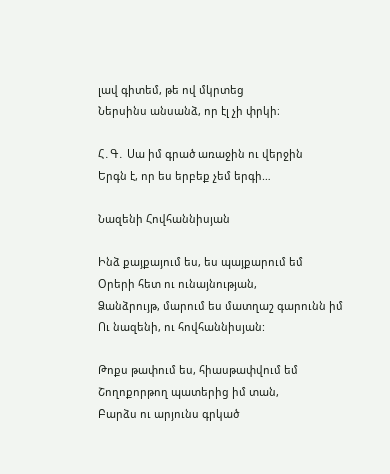լավ գիտեմ, թե ով մկրտեց
Ներսինս անսանձ, որ էլ չի փրկի։

Հ․Գ․ Սա իմ գրած առաջին ու վերջին
Երգն է, որ ես երբեք չեմ երգի…

Նազենի Հովհաննիսյան

Ինձ քայքայում ես, ես պայքարում եմ
Օրերի հետ ու ունայնության,
Ձանձրույթ, մարում ես մատղաշ գարունն իմ
Ու նազենի, ու հովհաննիսյան:

Թոքս թափում ես, հիասթափվում եմ
Շողոքորթող պատերից իմ տան,
Բարձս ու արյունս գրկած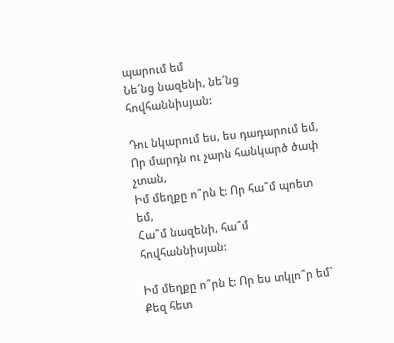պարում եմ
Նե՜նց նազենի, նե՜նց հովհաննիսյան:

Դու նկարում ես, ես դադարում եմ,
Որ մարդն ու չարն հանկարծ ծափ չտան,
Իմ մեղքը ո՞րն է: Որ հա՞մ պոետ եմ,
Հա՞մ նազենի, հա՞մ հովհաննիսյան:

Իմ մեղքը ո՞րն է: Որ ես տկլո՞ր եմ`
Քեզ հետ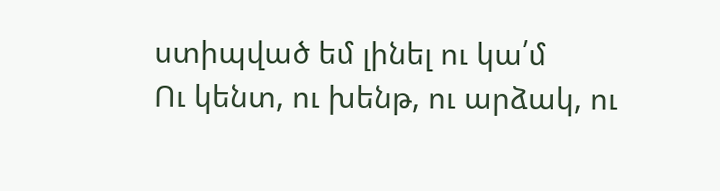ստիպված եմ լինել ու կա՛մ
Ու կենտ, ու խենթ, ու արձակ, ու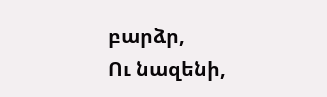բարձր,
Ու նազենի,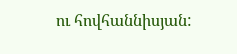ու հովհաննիսյան: